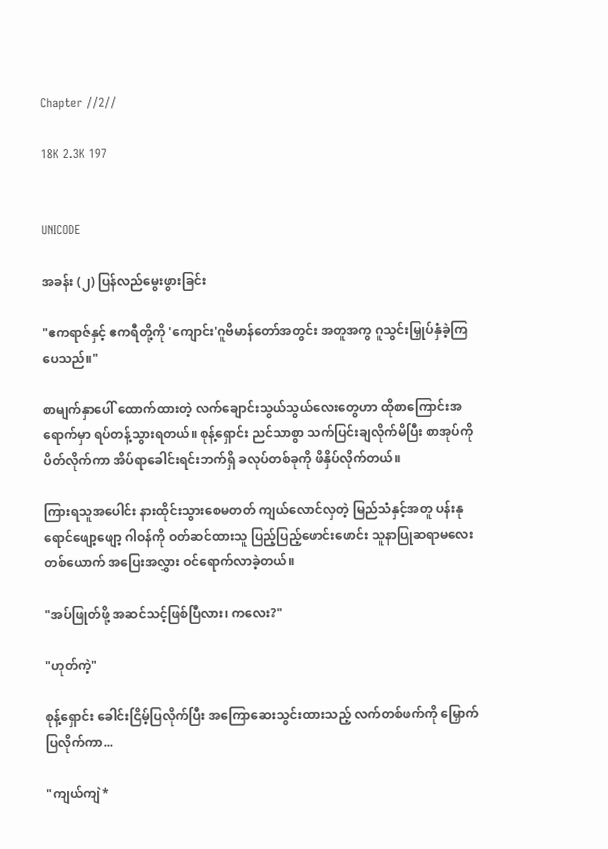Chapter //2//

18K 2.3K 197


UNICODE

အခန်း (၂) ပြန်လည်မွေးဖွားခြင်း

"ဧကရာဇ်နှင့် ဧကရီတို့ကို 'ကျောင်း'ဂူဗိမာန်တော်အတွင်း အတူအကွ ဂူသွင်းမြှုပ်နှံခဲ့ကြပေသည်။"

စာမျက်နှာပေါ် ထောက်ထားတဲ့ လက်ချောင်းသွယ်သွယ်လေးတွေဟာ ထိုစာကြောင်းအရောက်မှာ ရပ်တန့်သွားရတယ်။ စုန့်ရှောင်း ညင်သာစွာ သက်ပြင်းချလိုက်မိပြီး စာအုပ်ကို ပိတ်လိုက်ကာ အိပ်ရာခေါင်းရင်းဘက်ရှိ ခလုပ်တစ်ခုကို ဖိနှိပ်လိုက်တယ်။

ကြားရသူအပေါင်း နားထိုင်းသွားစေမတတ် ကျယ်လောင်လှတဲ့ မြည်သံနှင့်အတူ ပန်းနုရောင်ဖျော့ဖျော့ ဂါဝန်ကို ဝတ်ဆင်ထားသူ ပြည့်ပြည့်ဖောင်းဖောင်း သူနာပြုဆရာမလေးတစ်ယောက် အပြေးအလွှား ဝင်ရောက်လာခဲ့တယ်။

"အပ်ဖြုတ်ဖို့ အဆင်သင့်ဖြစ်ပြီလား၊ ကလေး?"

"ဟုတ်ကဲ့"

စုန့်ရှောင်း ခေါင်းငြိမ့်ပြလိုက်ပြီး အကြောဆေးသွင်းထားသည့် လက်တစ်ဖက်ကို မြှောက်ပြလိုက်ကာ...

"ကျယ်ကျဲ*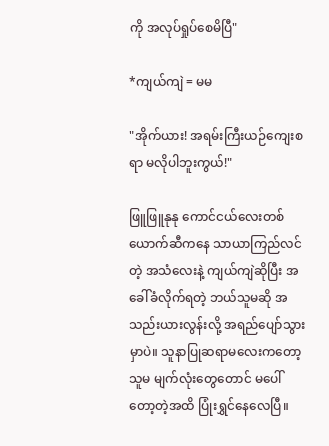ကို အလုပ်ရှုပ်စေမိပြီ"

*ကျယ်ကျဲ = မမ

"အိုက်ယား! အရမ်းကြီးယဉ်ကျေးစရာ မလိုပါဘူးကွယ်!"

ဖြူဖြူနုနု ကောင်ငယ်လေးတစ်ယောက်ဆီကနေ သာယာကြည်လင်တဲ့ အသံလေးနဲ့ ကျယ်ကျဲဆိုပြီး အခေါ်ခံလိုက်ရတဲ့ ဘယ်သူမဆို အသည်းယားလွန်းလို့ အရည်ပျော်သွားမှာပဲ။ သူနာပြုဆရာမလေးကတော့ သူမ မျက်လုံးတွေတောင် မပေါ်တော့တဲ့အထိ ပြုံးရွှင်နေလေပြီ။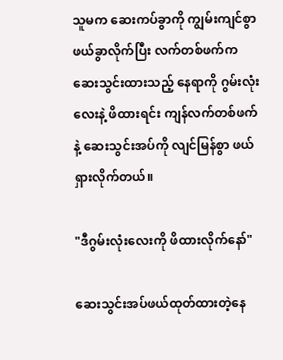သူမက ဆေးကပ်ခွာကို ကျွမ်းကျင်စွာ ဖယ်ခွာလိုက်ပြီး လက်တစ်ဖက်က ဆေးသွင်းထားသည့် နေရာကို ဂွမ်းလုံးလေးနဲ့ ဖိထားရင်း ကျန်လက်တစ်ဖက်နဲ့ ဆေးသွင်းအပ်ကို လျင်မြန်စွာ ဖယ်ရှားလိုက်တယ်။

"ဒီဂွမ်းလုံးလေးကို ဖိထားလိုက်နော်"

ဆေးသွင်းအပ်ဖယ်ထုတ်ထားတဲ့နေ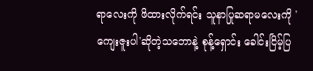ရာလေးကို ဖိထားလိုက်ရင်း သူနာပြုဆရာမလေးကို 'ကျေးဇူးပါ'ဆိုတဲ့သဘောနဲ့ စုန့်ရှောင်း ခေါင်းငြိမ့်ပြ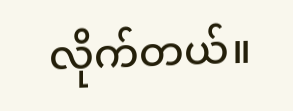လိုက်တယ်။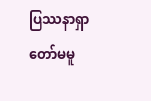ပြဿနာရှာတော်မမူ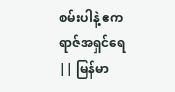စမ်းပါနဲ့ ဧကရာဇ်အရှင်ရေ || မြန်မာ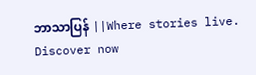ဘာသာပြန် ||Where stories live. Discover now